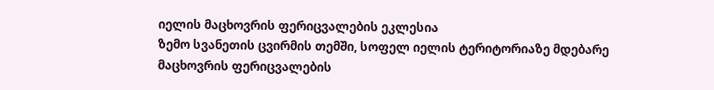იელის მაცხოვრის ფერიცვალების ეკლესია
ზემო სვანეთის ცვირმის თემში, სოფელ იელის ტერიტორიაზე მდებარე მაცხოვრის ფერიცვალების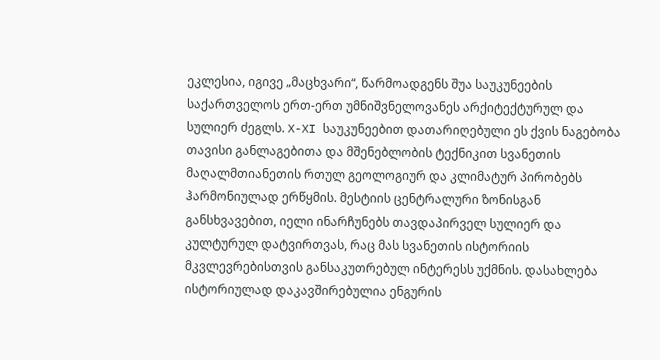ეკლესია, იგივე „მაცხვარი“, წარმოადგენს შუა საუკუნეების საქართველოს ერთ-ერთ უმნიშვნელოვანეს არქიტექტურულ და სულიერ ძეგლს. X-XI საუკუნეებით დათარიღებული ეს ქვის ნაგებობა თავისი განლაგებითა და მშენებლობის ტექნიკით სვანეთის მაღალმთიანეთის რთულ გეოლოგიურ და კლიმატურ პირობებს ჰარმონიულად ერწყმის. მესტიის ცენტრალური ზონისგან განსხვავებით, იელი ინარჩუნებს თავდაპირველ სულიერ და კულტურულ დატვირთვას, რაც მას სვანეთის ისტორიის მკვლევრებისთვის განსაკუთრებულ ინტერესს უქმნის. დასახლება ისტორიულად დაკავშირებულია ენგურის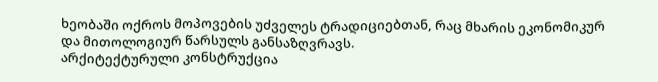ხეობაში ოქროს მოპოვების უძველეს ტრადიციებთან, რაც მხარის ეკონომიკურ და მითოლოგიურ წარსულს განსაზღვრავს.
არქიტექტურული კონსტრუქცია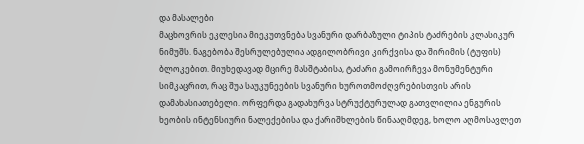და მასალები
მაცხოვრის ეკლესია მიეკუთვნება სვანური დარბაზული ტიპის ტაძრების კლასიკურ ნიმუშს. ნაგებობა შესრულებულია ადგილობრივი კირქვისა და შირიმის (ტუფის) ბლოკებით. მიუხედავად მცირე მასშტაბისა, ტაძარი გამოირჩევა მონუმენტური სიმკაცრით, რაც შუა საუკუნეების სვანური ხუროთმოძღვრებისთვის არის დამახასიათებელი. ორფერდა გადახურვა სტრუქტურულად გათვლილია ენგურის ხეობის ინტენსიური ნალექებისა და ქარიშხლების წინააღმდეგ, ხოლო აღმოსავლეთ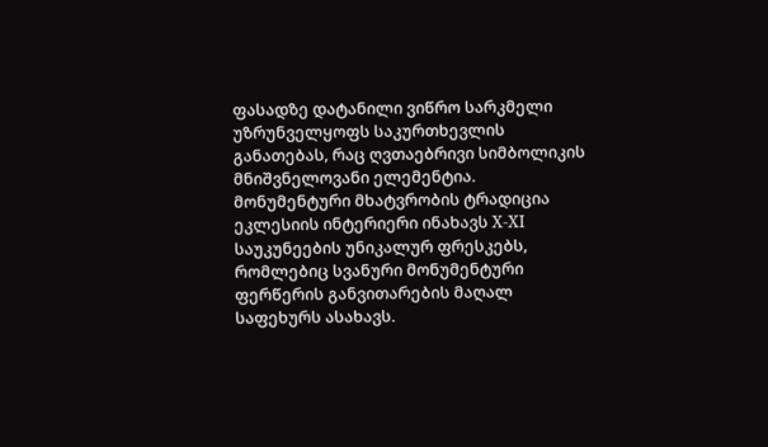ფასადზე დატანილი ვიწრო სარკმელი უზრუნველყოფს საკურთხევლის განათებას, რაც ღვთაებრივი სიმბოლიკის მნიშვნელოვანი ელემენტია.
მონუმენტური მხატვრობის ტრადიცია
ეკლესიის ინტერიერი ინახავს X-XI საუკუნეების უნიკალურ ფრესკებს, რომლებიც სვანური მონუმენტური ფერწერის განვითარების მაღალ საფეხურს ასახავს.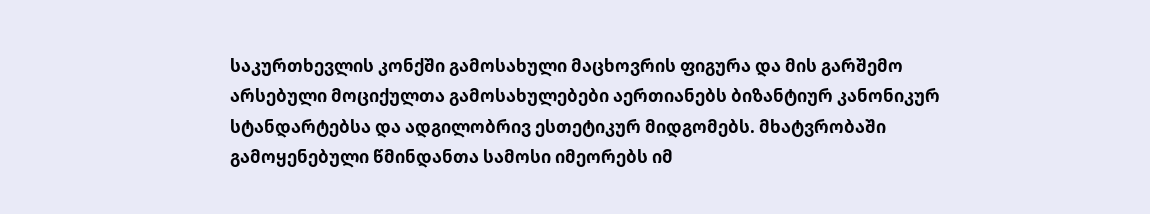საკურთხევლის კონქში გამოსახული მაცხოვრის ფიგურა და მის გარშემო არსებული მოციქულთა გამოსახულებები აერთიანებს ბიზანტიურ კანონიკურ სტანდარტებსა და ადგილობრივ ესთეტიკურ მიდგომებს. მხატვრობაში გამოყენებული წმინდანთა სამოსი იმეორებს იმ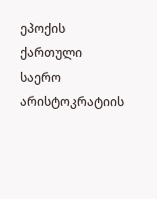ეპოქის ქართული საერო არისტოკრატიის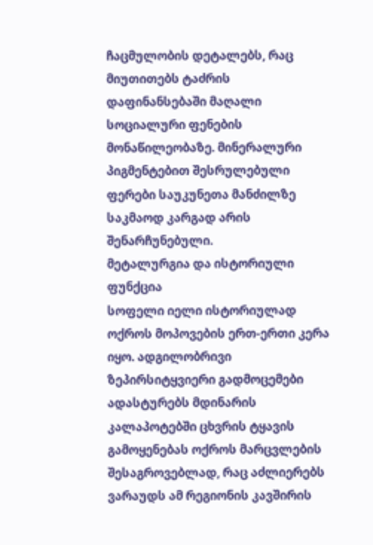ჩაცმულობის დეტალებს, რაც მიუთითებს ტაძრის დაფინანსებაში მაღალი სოციალური ფენების მონაწილეობაზე. მინერალური პიგმენტებით შესრულებული ფერები საუკუნეთა მანძილზე საკმაოდ კარგად არის შენარჩუნებული.
მეტალურგია და ისტორიული ფუნქცია
სოფელი იელი ისტორიულად ოქროს მოპოვების ერთ-ერთი კერა იყო. ადგილობრივი ზეპირსიტყვიერი გადმოცემები ადასტურებს მდინარის კალაპოტებში ცხვრის ტყავის გამოყენებას ოქროს მარცვლების შესაგროვებლად, რაც აძლიერებს ვარაუდს ამ რეგიონის კავშირის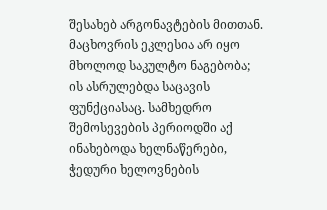შესახებ არგონავტების მითთან. მაცხოვრის ეკლესია არ იყო მხოლოდ საკულტო ნაგებობა; ის ასრულებდა საცავის ფუნქციასაც. სამხედრო შემოსევების პერიოდში აქ ინახებოდა ხელნაწერები, ჭედური ხელოვნების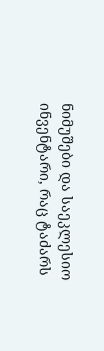ნიმუშები და საეკლესიო ინვენტარი, რაც ტაძარს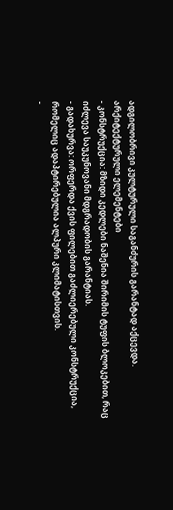ადგილობრივი კულტურული საგანძურის გარანტად აქცევდა.
არქიტექტურული ელემენტები
- კონსტრუქცია: მზიდი კედლები ნაშენია შირიმის ტუფის ბლოკებით, რაც იძლევა საუკუნოვანი მდგრადობის გარანტიას.
- გადახურვა: ორფერდა ქვის ფილებით გაძლიერებული კონსტრუქცია, რომელიც ადაპტირებულია ალპური კლიმატისთვის.
-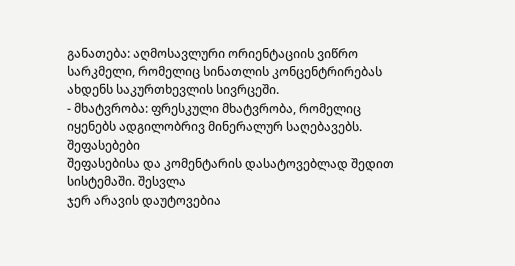განათება: აღმოსავლური ორიენტაციის ვიწრო სარკმელი, რომელიც სინათლის კონცენტრირებას ახდენს საკურთხევლის სივრცეში.
- მხატვრობა: ფრესკული მხატვრობა, რომელიც იყენებს ადგილობრივ მინერალურ საღებავებს.
შეფასებები
შეფასებისა და კომენტარის დასატოვებლად შედით სისტემაში. შესვლა
ჯერ არავის დაუტოვებია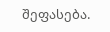შეფასება.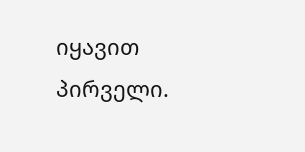იყავით პირველი.